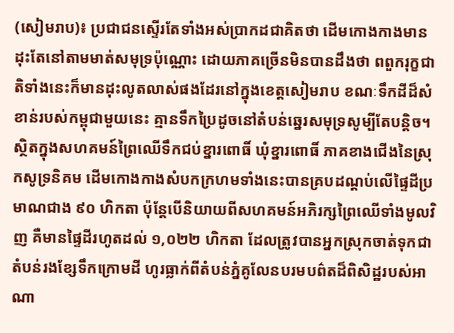(សៀមរាប)៖ ប្រជាជនស្ទើរតែទាំងអស់ប្រាកដជាគិតថា ដើមកោងកាងមានដុះតែនៅតាមមាត់សមុទ្រប៉ុណ្ណោះ ដោយភាគច្រើនមិនបានដឹងថា ពពួករុក្ខជាតិទាំងនេះក៏មានដុះលូតលាស់ផងដែរនៅក្នុងខេត្តសៀមរាប ខណៈទឹកដីដ៏សំខាន់របស់កម្ពុជាមួយនេះ គ្មានទឹកប្រៃដូចនៅតំបន់ឆ្នេរសមុទ្រសូម្បីតែបន្តិច។
ស្ថិតក្នុងសហគមន៍ព្រៃឈើទឹកជប់ខ្នារពោធិ៍ ឃុំខ្នារពោធិ៍ ភាគខាងជើងនៃស្រុកសូទ្រនិគម ដើមកោងកាងសំបកក្រហមទាំងនេះបានគ្របដណ្ដប់លើផ្ទៃដីប្រមាណជាង ៩០ ហិកតា ប៉ុន្តែបើនិយាយពីសហគមន៍អភិរក្សព្រៃឈើទាំងមូលវិញ គឺមានផ្ទៃដីរហូតដល់ ១,០២២ ហិកតា ដែលត្រូវបានអ្នកស្រុកចាត់ទុកជាតំបន់រងខ្សែទឹកក្រោមដី ហូរធ្លាក់ពីតំបន់ភ្នំគូលែនបរមបព៌តដ៏ពិសិដ្ឋរបស់អាណា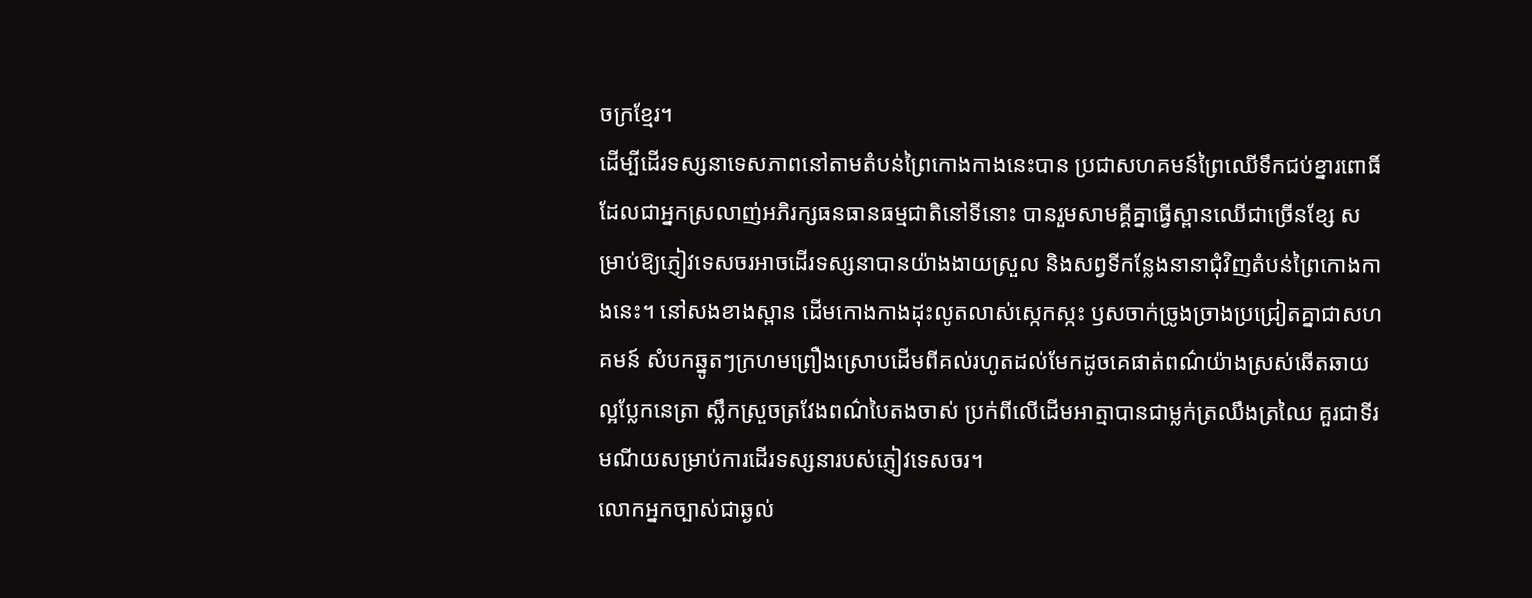ចក្រខ្មែរ។
ដើម្បីដើរទស្សនាទេសភាពនៅតាមតំបន់ព្រៃកោងកាងនេះបាន ប្រជាសហគមន៍ព្រៃឈើទឹកជប់ខ្នារពោធិ៍ ដែលជាអ្នកស្រលាញ់អភិរក្សធនធានធម្មជាតិនៅទីនោះ បានរួមសាមគ្គីគ្នាធ្វើស្ពានឈើជាច្រើនខ្សែ សម្រាប់ឱ្យភ្ញៀវទេសចរអាចដើរទស្សនាបានយ៉ាងងាយស្រួល និងសព្វទីកន្លែងនានាជុំវិញតំបន់ព្រៃកោងកាងនេះ។ នៅសងខាងស្ពាន ដើមកោងកាងដុះលូតលាស់ស្កេកស្កះ ឫសចាក់ច្រូងច្រាងប្រជ្រៀតគ្នាជាសហគមន៍ សំបកឆ្នូតៗក្រហមព្រឿងស្រោបដើមពីគល់រហូតដល់មែកដូចគេផាត់ពណ៌យ៉ាងស្រស់ឆើតឆាយល្អប្លែកនេត្រា ស្លឹកស្រួចត្រវែងពណ៌បៃតងចាស់ ប្រក់ពីលើដើមអាត្មាបានជាម្លក់ត្រឈឹងត្រឈៃ គួរជាទីរមណីយសម្រាប់ការដើរទស្សនារបស់ភ្ញៀវទេសចរ។
លោកអ្នកច្បាស់ជាឆ្ងល់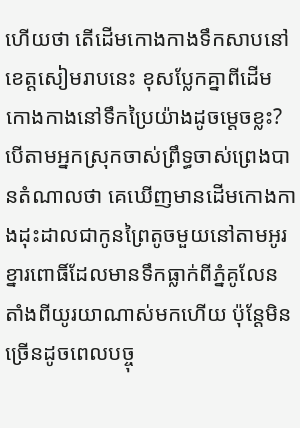ហើយថា តើដើមកោងកាងទឹកសាបនៅខេត្តសៀមរាបនេះ ខុសប្លែកគ្នាពីដើមកោងកាងនៅទឹកប្រៃយ៉ាងដូចម្ដេចខ្លះ? បើតាមអ្នកស្រុកចាស់ព្រឹទ្ធចាស់ព្រេងបានតំណាលថា គេឃើញមានដើមកោងកាងដុះដាលជាកូនព្រៃតូចមួយនៅតាមអូរខ្នារពោធិ៍ដែលមានទឹកធ្លាក់ពីភ្នំគូលែន តាំងពីយូរយាណាស់មកហើយ ប៉ុន្តែមិនច្រើនដូចពេលបច្ចុ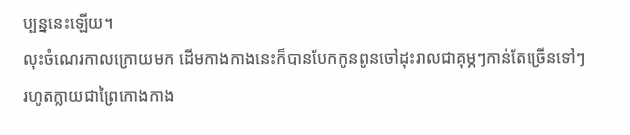ប្បន្ននេះឡើយ។
លុះចំណេរកាលក្រោយមក ដើមកាងកាងនេះក៏បានបែកកូនពូនចៅដុះរាលជាគុម្ភៗកាន់តែច្រើនទៅៗ រហូតក្លាយជាព្រៃកោងកាង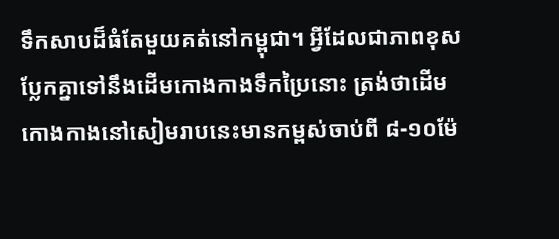ទឹកសាបដ៏ធំតែមួយគត់នៅកម្ពុជា។ អ្វីដែលជាភាពខុសប្លែកគ្នាទៅនឹងដើមកោងកាងទឹកប្រៃនោះ ត្រង់ថាដើមកោងកាងនៅសៀមរាបនេះមានកម្ពស់ចាប់ពី ៨-១០ម៉ែ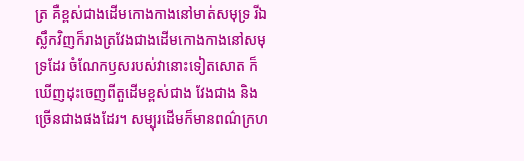ត្រ គឺខ្ពស់ជាងដើមកោងកាងនៅមាត់សមុទ្រ រីឯស្លឹកវិញក៏រាងត្រវែងជាងដើមកោងកាងនៅសមុទ្រដែរ ចំណែកឫសរបស់វានោះទៀតសោត ក៏ឃើញដុះចេញពីតួដើមខ្ពស់ជាង វែងជាង និងច្រើនជាងផងដែរ។ សម្បុរដើមក៏មានពណ៌ក្រហ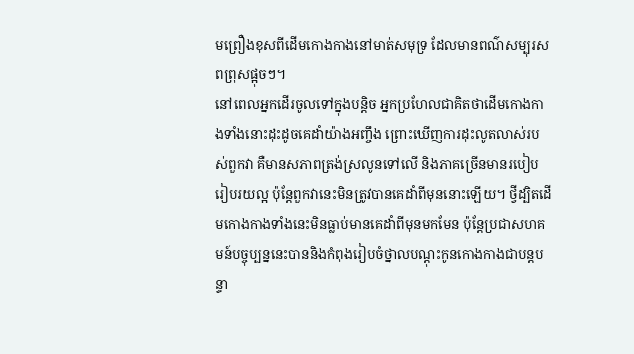មព្រឿងខុសពីដើមកោងកាងនៅមាត់សមុទ្រ ដែលមានពណ៌សម្បុរសពព្រុសផ្អុចៗ។
នៅពេលអ្នកដើរចូលទៅក្នុងបន្តិច អ្នកប្រហែលជាគិតថាដើមកោងកាងទាំងនោះដុះដូចគេដាំយ៉ាងអញ្ចឹង ព្រោះឃើញការដុះលូតលាស់របស់ពួកវា គឺមានសភាពត្រង់ស្រលូនទៅលើ និងភាគច្រើនមានរបៀបរៀបរយល្អ ប៉ុន្តែពួកវានេះមិនត្រូវបានគេដាំពីមុននោះឡើយ។ ថ្វីដ្បិតដើមកោងកាងទាំងនេះមិនធ្លាប់មានគេដាំពីមុនមកមែន ប៉ុន្តែប្រជាសហគមន៍បច្ចុប្បន្ននេះបាននិងកំពុងរៀបចំថ្នាលបណ្ដុះកូនកោងកាងជាបន្តបន្ទា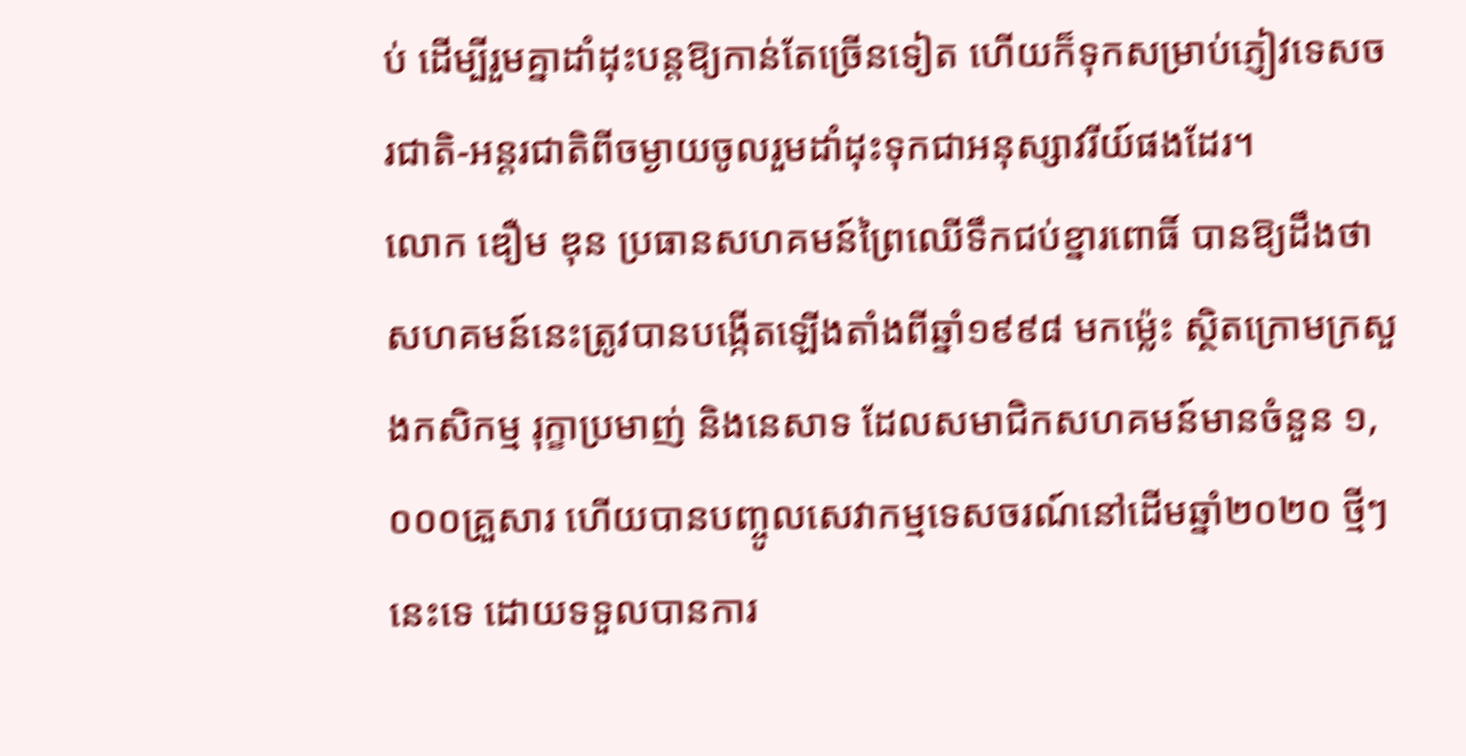ប់ ដើម្បីរួមគ្នាដាំដុះបន្តឱ្យកាន់តែច្រើនទៀត ហើយក៏ទុកសម្រាប់ភ្ញៀវទេសចរជាតិ-អន្តរជាតិពីចម្ងាយចូលរួមដាំដុះទុកជាអនុស្សាវរីយ៍ផងដែរ។
លោក ឌឿម ឌុន ប្រធានសហគមន៍ព្រៃឈើទឹកជប់ខ្នារពោធិ៍ បានឱ្យដឹងថា សហគមន៍នេះត្រូវបានបង្កើតឡើងតាំងពីឆ្នាំ១៩៩៨ មកម្ល៉េះ ស្ថិតក្រោមក្រសួងកសិកម្ម រុក្ខាប្រមាញ់ និងនេសាទ ដែលសមាជិកសហគមន៍មានចំនួន ១,០០០គ្រួសារ ហើយបានបញ្ចូលសេវាកម្មទេសចរណ៍នៅដើមឆ្នាំ២០២០ ថ្មីៗនេះទេ ដោយទទួលបានការ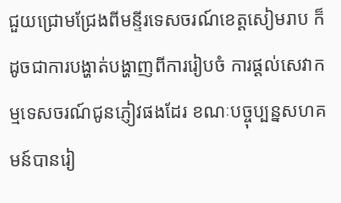ជួយជ្រោមជ្រែងពីមន្ទីរទេសចរណ៍ខេត្តសៀមរាប ក៏ដូចជាការបង្ហាត់បង្ហាញពីការរៀបចំ ការផ្ដល់សេវាកម្មទេសចរណ៍ជូនភ្ញៀវផងដែរ ខណៈបច្ចុប្បន្នសហគមន៍បានរៀ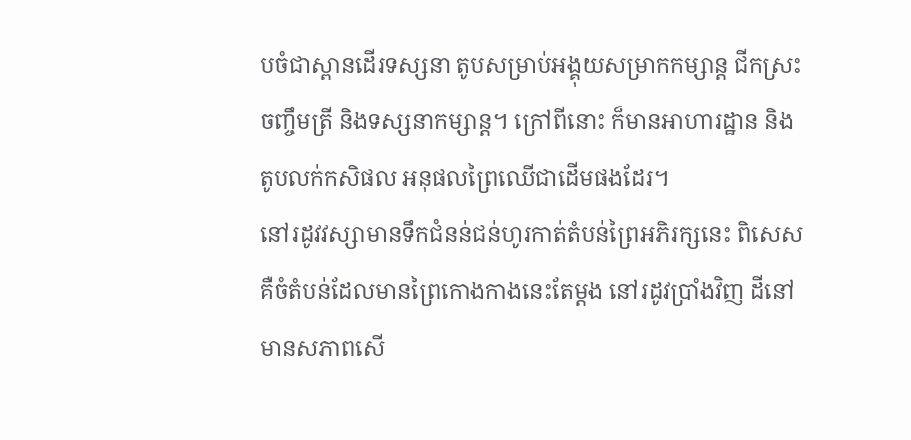បចំជាស្ពានដើរទស្សនា តូបសម្រាប់អង្គុយសម្រាកកម្សាន្ត ជីកស្រះចញ្ចឹមត្រី និងទស្សនាកម្សាន្ត។ ក្រៅពីនោះ ក៏មានអាហារដ្ឋាន និងតូបលក់កសិផល អនុផលព្រៃឈើជាដើមផងដែរ។
នៅរដូវវស្សាមានទឹកជំនន់ជន់ហូរកាត់តំបន់ព្រៃអភិរក្សនេះ ពិសេសគឺចំតំបន់ដែលមានព្រៃកោងកាងនេះតែម្ដង នៅរដូវប្រាំងវិញ ដីនៅមានសភាពសើ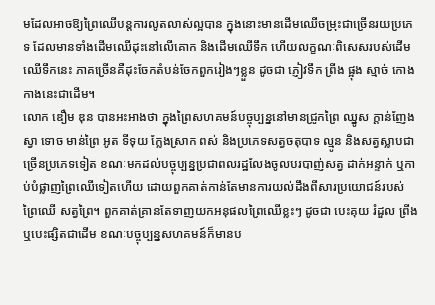មដែលអាចឱ្យព្រៃឈើបន្តការលូតលាស់ល្អបាន ក្នុងនោះមានដើមឈើចម្រុះជាច្រើនរយប្រភេទ ដែលមានទាំងដើមឈើដុះនៅលើគោក និងដើមឈើទឹក ហើយលក្ខណៈពិសេសរបស់ដើមឈើទឹកនេះ ភាគច្រើនគឺដុះចែកតំបន់ចែកពួករៀងៗខ្លួន ដូចជា ភ្ញៀវទឹក ព្រីង ផ្អុង ស្មាច់ កោងកាងនេះជាដើម។
លោក ឌឿម ឌុន បានអះអាងថា ក្នុងព្រៃសហគមន៍បច្ចុប្បន្ននៅមានជ្រូកព្រៃ ឈ្នូស ក្ដាន់ញែង ស្វា ទោច មាន់ព្រៃ អូត ទីទុយ ក្លែងស្រាក ពស់ និងប្រភេទសត្វចតុបាទ ល្មូន និងសត្វស្លាបជាច្រើនប្រភេទទៀត ខណៈមកដល់បច្ចុប្បន្នប្រជាពលរដ្ឋលែងចូលបរបាញ់សត្វ ដាក់អន្ទាក់ ឬកាប់បំផ្លាញព្រៃឈើទៀតហើយ ដោយពួកគាត់កាន់តែមានការយល់ដឹងពីសារប្រយោជន៍របស់ព្រៃឈើ សត្វព្រៃ។ ពួកគាត់គ្រានតែទាញយកអនុផលព្រៃឈើខ្លះៗ ដូចជា បេះគុយ រំដួល ព្រីង ឬបេះផ្សិតជាដើម ខណៈបច្ចុប្បន្នសហគមន៍ក៏មានប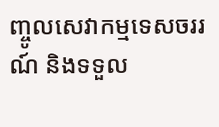ញ្ចូលសេវាកម្មទេសចររណ៍ និងទទួល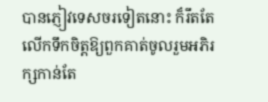បានភ្ញៀវទេសចរទៀតនោះ ក៏រឹតតែលើកទឹកចិត្តឱ្យពួកគាត់ចូលរួមអភិរក្សកាន់តែ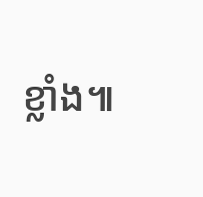ខ្លាំង៕